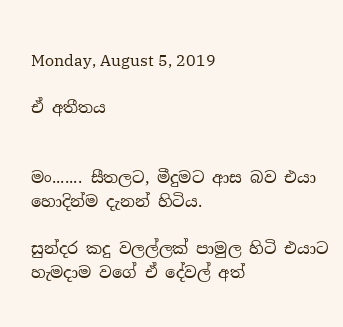Monday, August 5, 2019

ඒ අතීතය


මං....... සීතලට, මීදුමට ආස බව එයා හොදින්ම දැනන් හිටිය.

සුන්දර කදු වලල්ලක් පාමුල හිටි එයාට හැමදාම වගේ ඒ දේවල් අත්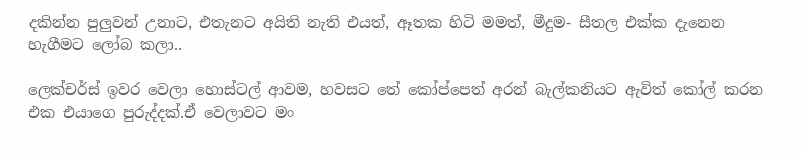දකින්න පුලුවන් උනාට, එතැනට අයිති නැති එයත්, ඈතක හිටි මමත්, මීදුම- සීතල එක්ක දැනෙන හැගීමට ලෝබ කලා..

ලෙක්චර්ස් ඉවර වෙලා හොස්ටල් ආවම, හවසට තේ කෝප්පෙත් අරන් බැල්කනියට ඇවිත් කෝල් කරන එක එයාගෙ පුරුද්දක්.ඒ වෙලාවට මං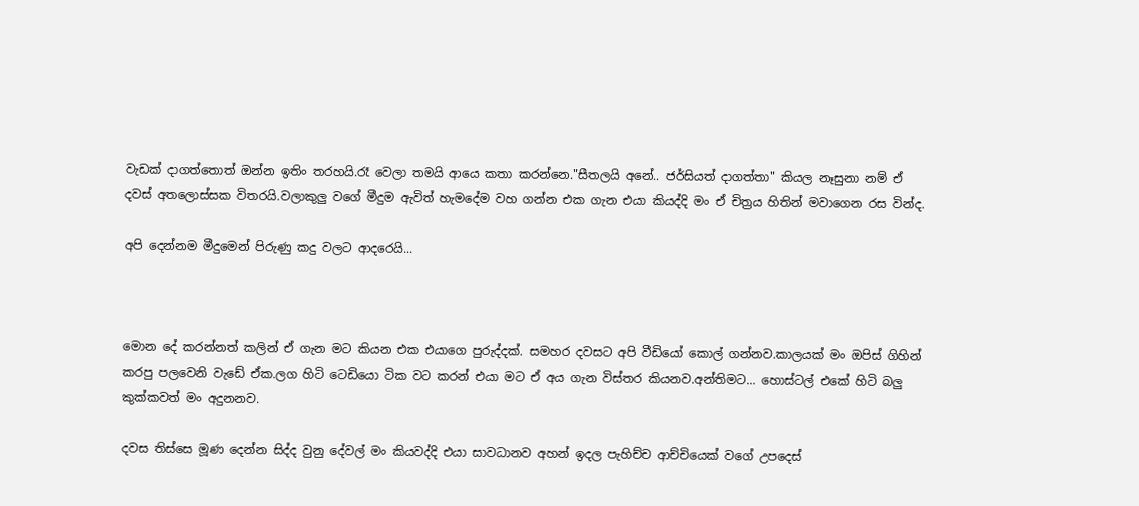වැඩක් දාගත්තොත් ඔන්න ඉතිං තරහයි.රෑ වෙලා තමයි ආයෙ කතා කරන්නෙ."සීතලයි අනේ.. ජර්සියත් දාගත්තා" කියල නෑසුනා නම් ඒ දවස් අතලොස්සක විතරයි.වලාකුලු වගේ මීදුම ඇවිත් හැමදේම වහ ගන්න එක ගැන එයා කියද්දි මං ඒ චිත්‍රය හිතින් මවාගෙන රස වින්ද.

අපි දෙන්නම මීදුමෙන් පිරුණු කදු වලට ආදරෙයි...



මොන දේ කරන්නත් කලින් ඒ ගැන මට කියන එක එයාගෙ පුරුද්දක්. සමහර දවසට අපි වීඩියෝ කොල් ගන්නව.කාලයක් මං ඔපිස් ගිහින් කරපු පලවෙනි වැඩේ ඒක.ලග හිටි ටෙඩියො ටික වට කරන් එයා මට ඒ අය ගැන විස්තර කියනව.අන්තිමට... හොස්ටල් එකේ හිටි බලු කුක්කවත් මං අදුනනව.

දවස තිස්සෙ මූණ දෙන්න සිද්ද වුනු දේවල් මං කියවද්දි එයා සාවධානව අහන් ඉදල පැහිච්ච ආච්චියෙක් වගේ උපදෙස්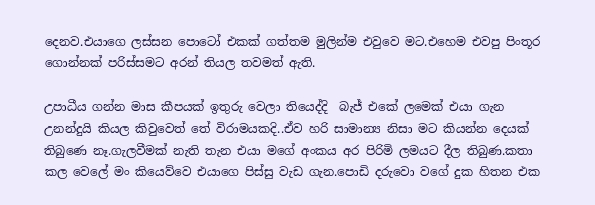දෙනව.එයාගෙ ලස්සන පොටෝ එකක් ගත්තම මුලින්ම එවුවෙ මට.එහෙම එවපු පිංතූර ගොන්නක් පරිස්සමට අරන් තියල තවමත් ඇති.

උපාධීය ගන්න මාස කීපයක් ඉතුරු වෙලා තියෙද්දි  බැජ් එකේ ලමෙක් එයා ගැන උනන්දුයි කියල කිවුවෙත් තේ විරාමයකදි..ඒව හරි සාමාන්‍ය නිසා මට කියන්න දෙයක් තිබුණෙ නෑ.ගැලවීමක් නැති තැන එයා මගේ අංකය අර පිරිමි ලමයට දීල තිබුණ.කතා කල වෙලේ මං කියෙව්වෙ එයාගෙ පිස්සු වැඩ ගැන.පොඩි දරුවො වගේ දුක හිතන එක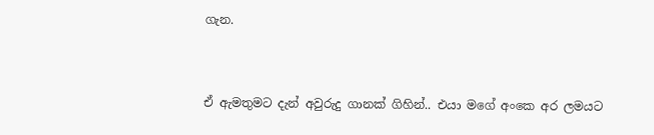ගැන.


ඒ ඇමතුමට දැන් අවුරුදු ගානක් ගිහින්.. එයා මගේ අංකෙ අර ලමයට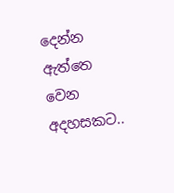දෙන්න ඇත්තෙ වෙන අදහසකට..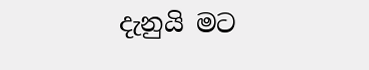දැනුයි මට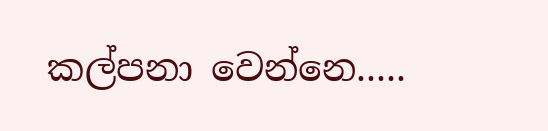කල්පනා වෙන්නෙ.....